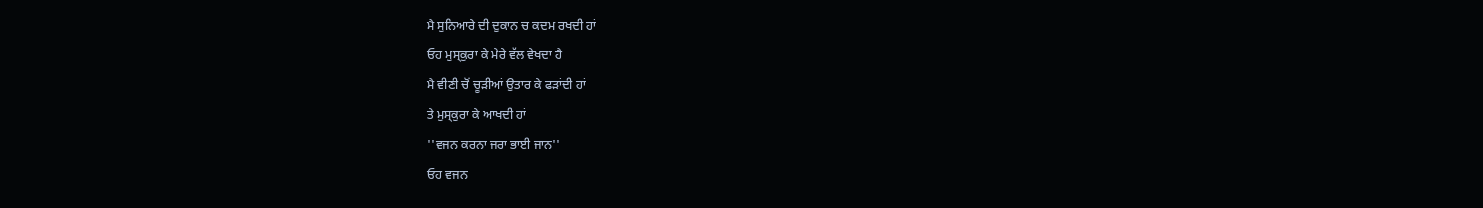ਮੈ ਸੁਨਿਆਰੇ ਦੀ ਦੁਕਾਨ ਚ ਕਦਮ ਰਖਦੀ ਹਾਂ
ਓਹ ਮੁਸ੍ਕੁਰਾ ਕੇ ਮੇਰੇ ਵੱਲ ਵੇਖਦਾ ਹੈ
ਮੈ ਵੀਣੀ ਚੋਂ ਚੂੜੀਆਂ ਉਤਾਰ ਕੇ ਫੜਾਂਦੀ ਹਾਂ
ਤੇ ਮੁਸ੍ਕੁਰਾ ਕੇ ਆਖਦੀ ਹਾਂ
''ਵਜਨ ਕਰਨਾ ਜਰਾ ਭਾਈ ਜਾਨ''
ਓਹ ਵਜਨ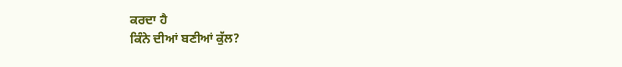ਕਰਦਾ ਹੈ
ਕਿੰਨੇ ਦੀਆਂ ਬਣੀਆਂ ਕੁੱਲ?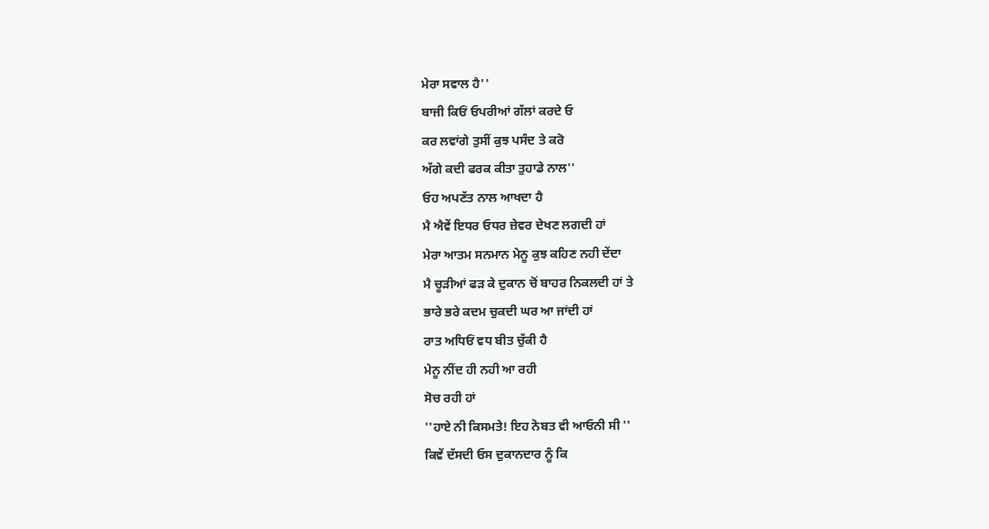ਮੇਰਾ ਸਵਾਲ ਹੈ''
ਬਾਜੀ ਕਿਓਂ ਓਪਰੀਆਂ ਗੱਲਾਂ ਕਰਦੇ ਓ
ਕਰ ਲਵਾਂਗੇ ਤੁਸੀਂ ਕੁਝ ਪਸੰਦ ਤੇ ਕਰੋ
ਅੱਗੇ ਕਦੀ ਫਰਕ ਕੀਤਾ ਤੁਹਾਡੇ ਨਾਲ''
ਓਹ ਅਪਣੱਤ ਨਾਲ ਆਖਦਾ ਹੈ
ਮੈ ਐਵੇਂ ਇਧਰ ਓਧਰ ਜ਼ੇਵਰ ਦੇਖਣ ਲਗਦੀ ਹਾਂ
ਮੇਰਾ ਆਤਮ ਸਨਮਾਨ ਮੇਨੂ ਕੁਝ ਕਹਿਣ ਨਹੀ ਦੇਂਦਾ
ਮੈ ਚੂੜੀਆਂ ਫੜ ਕੇ ਦੁਕਾਨ ਚੋਂ ਬਾਹਰ ਨਿਕਲਦੀ ਹਾਂ ਤੇ
ਭਾਰੇ ਭਰੇ ਕਦਮ ਚੁਕਦੀ ਘਰ ਆ ਜਾਂਦੀ ਹਾਂ
ਰਾਤ ਅਧਿਓਂ ਵਧ ਬੀਤ ਚੁੱਕੀ ਹੈ
ਮੇਨੂ ਨੀਂਦ ਹੀ ਨਹੀ ਆ ਰਹੀ
ਸੋਚ ਰਹੀ ਹਾਂ
''ਹਾਏ ਨੀ ਕਿਸਮਤੇ! ਇਹ ਨੋਬਤ ਵੀ ਆਓਨੀ ਸੀ ''
ਕਿਵੇਂ ਦੱਸਦੀ ਓਸ ਦੁਕਾਨਦਾਰ ਨੂੰ ਕਿ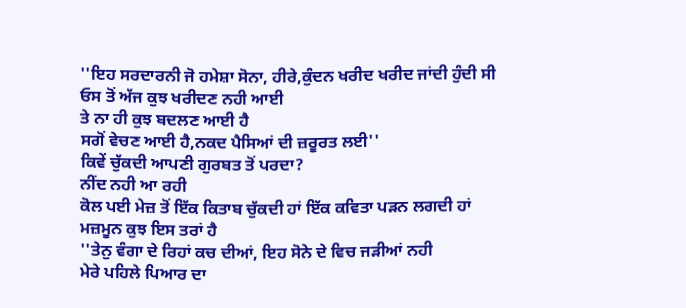''ਇਹ ਸਰਦਾਰਨੀ ਜੋ ਹਮੇਸ਼ਾ ਸੋਨਾ, ਹੀਰੇ,ਕੁੰਦਨ ਖਰੀਦ ਖਰੀਦ ਜਾਂਦੀ ਹੁੰਦੀ ਸੀ
ਓਸ ਤੋਂ ਅੱਜ ਕੁਝ ਖਰੀਦਣ ਨਹੀ ਆਈ
ਤੇ ਨਾ ਹੀ ਕੁਝ ਬਦਲਣ ਆਈ ਹੈ
ਸਗੋਂ ਵੇਚਣ ਆਈ ਹੈ,ਨਕਦ ਪੈਸਿਆਂ ਦੀ ਜ਼ਰੂਰਤ ਲਈ''
ਕਿਵੇਂ ਚੁੱਕਦੀ ਆਪਣੀ ਗੁਰਬਤ ਤੋਂ ਪਰਦਾ?
ਨੀਂਦ ਨਹੀ ਆ ਰਹੀ
ਕੋਲ ਪਈ ਮੇਜ਼ ਤੋਂ ਇੱਕ ਕਿਤਾਬ ਚੁੱਕਦੀ ਹਾਂ ਇੱਕ ਕਵਿਤਾ ਪੜਨ ਲਗਦੀ ਹਾਂ
ਮਜ਼ਮੂਨ ਕੁਝ ਇਸ ਤਰਾਂ ਹੈ
''ਤੇਨੁ ਵੰਗਾ ਦੇ ਰਿਹਾਂ ਕਚ ਦੀਆਂ, ਇਹ ਸੋਨੇ ਦੇ ਵਿਚ ਜੜੀਆਂ ਨਹੀ
ਮੇਰੇ ਪਹਿਲੇ ਪਿਆਰ ਦਾ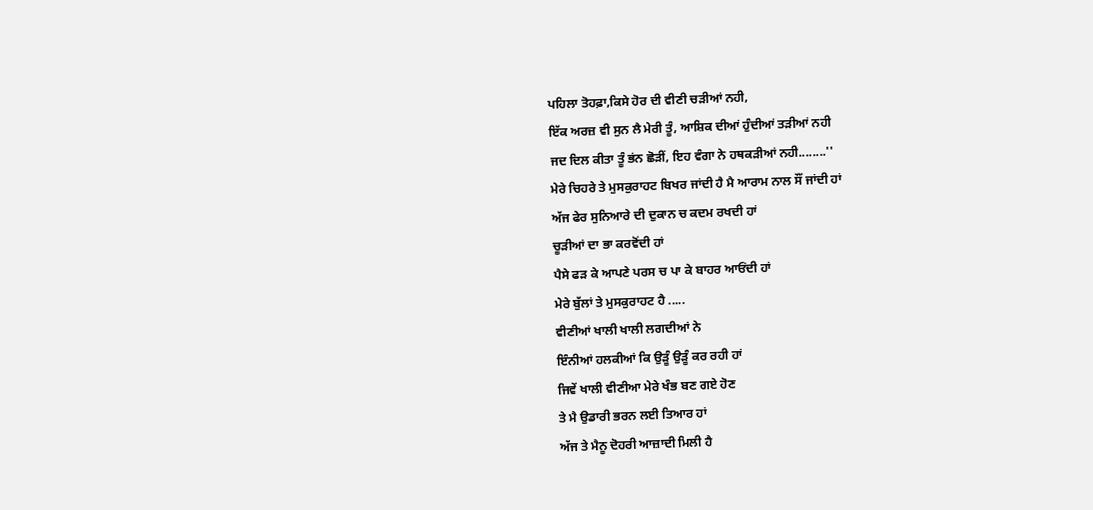ਪਹਿਲਾ ਤੋਹਫ਼ਾ,ਕਿਸੇ ਹੋਰ ਦੀ ਵੀਣੀ ਚੜੀਆਂ ਨਹੀ,
ਇੱਕ ਅਰਜ਼ ਵੀ ਸੁਨ ਲੈ ਮੇਰੀ ਤੂੰ, ਆਸ਼ਿਕ ਦੀਆਂ ਹੁੰਦੀਆਂ ਤੜੀਆਂ ਨਹੀ
ਜਦ ਦਿਲ ਕੀਤਾ ਤੂੰ ਭਂਨ ਛੋੜੀਂ, ਇਹ ਵੰਗਾ ਨੇ ਹਥਕੜੀਆਂ ਨਹੀ........''
ਮੇਰੇ ਚਿਹਰੇ ਤੇ ਮੁਸਕੁਰਾਹਟ ਬਿਖਰ ਜਾਂਦੀ ਹੈ ਮੈ ਆਰਾਮ ਨਾਲ ਸੌਂ ਜਾਂਦੀ ਹਾਂ
ਅੱਜ ਫੇਰ ਸੁਨਿਆਰੇ ਦੀ ਦੁਕਾਨ ਚ ਕਦਮ ਰਖਦੀ ਹਾਂ
ਚੂੜੀਆਂ ਦਾ ਭਾ ਕਰਵੋਂਦੀ ਹਾਂ
ਪੈਸੇ ਫੜ ਕੇ ਆਪਣੇ ਪਰਸ ਚ ਪਾ ਕੇ ਬਾਹਰ ਆਓਂਦੀ ਹਾਂ
ਮੇਰੇ ਬੁੱਲਾਂ ਤੇ ਮੁਸਕੁਰਾਹਟ ਹੈ .....
ਵੀਣੀਆਂ ਖਾਲੀ ਖਾਲੀ ਲਗਦੀਆਂ ਨੇ
ਇੰਨੀਆਂ ਹਲਕੀਆਂ ਕਿ ਉੜੂੰ ਉੜੂੰ ਕਰ ਰਹੀ ਹਾਂ
ਜਿਵੇਂ ਖਾਲੀ ਵੀਣੀਆ ਮੇਰੇ ਖੰਭ ਬਣ ਗਏ ਹੋਣ
ਤੇ ਮੈ ਉਡਾਰੀ ਭਰਨ ਲਈ ਤਿਆਰ ਹਾਂ
ਅੱਜ ਤੇ ਮੈਨੂ ਦੋਹਰੀ ਆਜ਼ਾਦੀ ਮਿਲੀ ਹੈ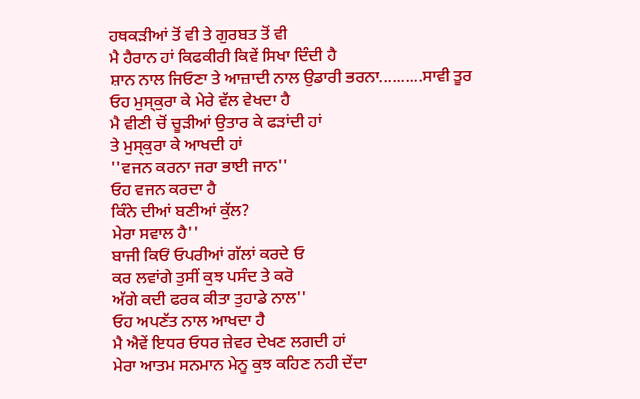ਹਥਕੜੀਆਂ ਤੋਂ ਵੀ ਤੇ ਗੁਰਬਤ ਤੋਂ ਵੀ
ਮੈ ਹੈਰਾਨ ਹਾਂ ਕਿਫਕੀਰੀ ਕਿਵੇਂ ਸਿਖਾ ਦਿੰਦੀ ਹੈ
ਸ਼ਾਨ ਨਾਲ ਜਿਓਣਾ ਤੇ ਆਜ਼ਾਦੀ ਨਾਲ ਉਡਾਰੀ ਭਰਨਾ..........ਸਾਵੀ ਤੂਰ
ਓਹ ਮੁਸ੍ਕੁਰਾ ਕੇ ਮੇਰੇ ਵੱਲ ਵੇਖਦਾ ਹੈ
ਮੈ ਵੀਣੀ ਚੋਂ ਚੂੜੀਆਂ ਉਤਾਰ ਕੇ ਫੜਾਂਦੀ ਹਾਂ
ਤੇ ਮੁਸ੍ਕੁਰਾ ਕੇ ਆਖਦੀ ਹਾਂ
''ਵਜਨ ਕਰਨਾ ਜਰਾ ਭਾਈ ਜਾਨ''
ਓਹ ਵਜਨ ਕਰਦਾ ਹੈ
ਕਿੰਨੇ ਦੀਆਂ ਬਣੀਆਂ ਕੁੱਲ?
ਮੇਰਾ ਸਵਾਲ ਹੈ''
ਬਾਜੀ ਕਿਓਂ ਓਪਰੀਆਂ ਗੱਲਾਂ ਕਰਦੇ ਓ
ਕਰ ਲਵਾਂਗੇ ਤੁਸੀਂ ਕੁਝ ਪਸੰਦ ਤੇ ਕਰੋ
ਅੱਗੇ ਕਦੀ ਫਰਕ ਕੀਤਾ ਤੁਹਾਡੇ ਨਾਲ''
ਓਹ ਅਪਣੱਤ ਨਾਲ ਆਖਦਾ ਹੈ
ਮੈ ਐਵੇਂ ਇਧਰ ਓਧਰ ਜ਼ੇਵਰ ਦੇਖਣ ਲਗਦੀ ਹਾਂ
ਮੇਰਾ ਆਤਮ ਸਨਮਾਨ ਮੇਨੂ ਕੁਝ ਕਹਿਣ ਨਹੀ ਦੇਂਦਾ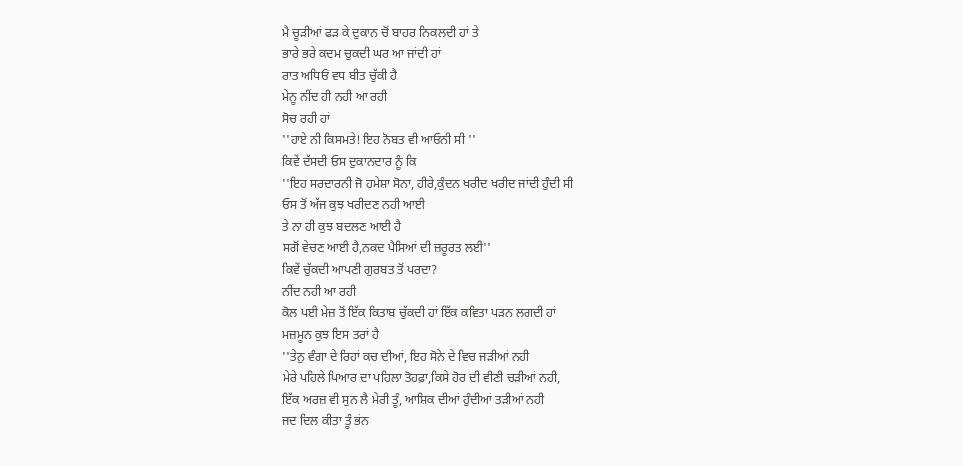ਮੈ ਚੂੜੀਆਂ ਫੜ ਕੇ ਦੁਕਾਨ ਚੋਂ ਬਾਹਰ ਨਿਕਲਦੀ ਹਾਂ ਤੇ
ਭਾਰੇ ਭਰੇ ਕਦਮ ਚੁਕਦੀ ਘਰ ਆ ਜਾਂਦੀ ਹਾਂ
ਰਾਤ ਅਧਿਓਂ ਵਧ ਬੀਤ ਚੁੱਕੀ ਹੈ
ਮੇਨੂ ਨੀਂਦ ਹੀ ਨਹੀ ਆ ਰਹੀ
ਸੋਚ ਰਹੀ ਹਾਂ
''ਹਾਏ ਨੀ ਕਿਸਮਤੇ! ਇਹ ਨੋਬਤ ਵੀ ਆਓਨੀ ਸੀ ''
ਕਿਵੇਂ ਦੱਸਦੀ ਓਸ ਦੁਕਾਨਦਾਰ ਨੂੰ ਕਿ
''ਇਹ ਸਰਦਾਰਨੀ ਜੋ ਹਮੇਸ਼ਾ ਸੋਨਾ, ਹੀਰੇ,ਕੁੰਦਨ ਖਰੀਦ ਖਰੀਦ ਜਾਂਦੀ ਹੁੰਦੀ ਸੀ
ਓਸ ਤੋਂ ਅੱਜ ਕੁਝ ਖਰੀਦਣ ਨਹੀ ਆਈ
ਤੇ ਨਾ ਹੀ ਕੁਝ ਬਦਲਣ ਆਈ ਹੈ
ਸਗੋਂ ਵੇਚਣ ਆਈ ਹੈ,ਨਕਦ ਪੈਸਿਆਂ ਦੀ ਜ਼ਰੂਰਤ ਲਈ''
ਕਿਵੇਂ ਚੁੱਕਦੀ ਆਪਣੀ ਗੁਰਬਤ ਤੋਂ ਪਰਦਾ?
ਨੀਂਦ ਨਹੀ ਆ ਰਹੀ
ਕੋਲ ਪਈ ਮੇਜ਼ ਤੋਂ ਇੱਕ ਕਿਤਾਬ ਚੁੱਕਦੀ ਹਾਂ ਇੱਕ ਕਵਿਤਾ ਪੜਨ ਲਗਦੀ ਹਾਂ
ਮਜ਼ਮੂਨ ਕੁਝ ਇਸ ਤਰਾਂ ਹੈ
''ਤੇਨੁ ਵੰਗਾ ਦੇ ਰਿਹਾਂ ਕਚ ਦੀਆਂ, ਇਹ ਸੋਨੇ ਦੇ ਵਿਚ ਜੜੀਆਂ ਨਹੀ
ਮੇਰੇ ਪਹਿਲੇ ਪਿਆਰ ਦਾ ਪਹਿਲਾ ਤੋਹਫ਼ਾ,ਕਿਸੇ ਹੋਰ ਦੀ ਵੀਣੀ ਚੜੀਆਂ ਨਹੀ,
ਇੱਕ ਅਰਜ਼ ਵੀ ਸੁਨ ਲੈ ਮੇਰੀ ਤੂੰ, ਆਸ਼ਿਕ ਦੀਆਂ ਹੁੰਦੀਆਂ ਤੜੀਆਂ ਨਹੀ
ਜਦ ਦਿਲ ਕੀਤਾ ਤੂੰ ਭਂਨ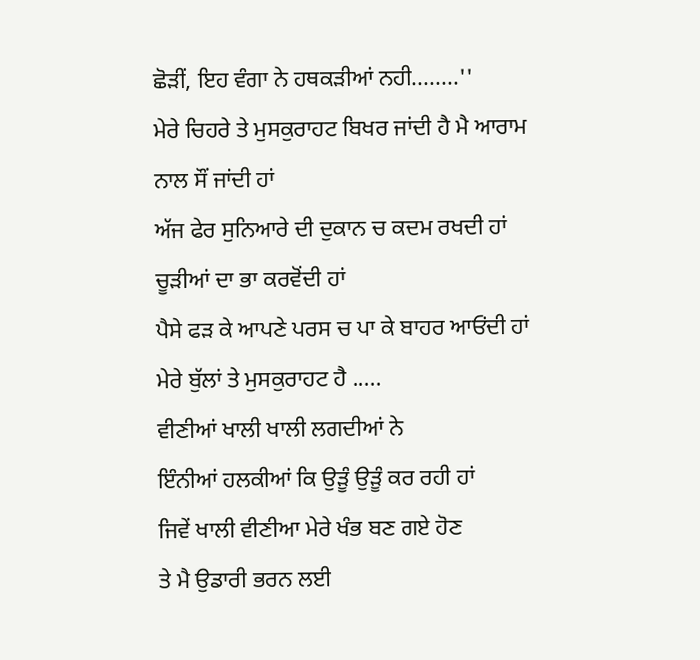ਛੋੜੀਂ, ਇਹ ਵੰਗਾ ਨੇ ਹਥਕੜੀਆਂ ਨਹੀ........''
ਮੇਰੇ ਚਿਹਰੇ ਤੇ ਮੁਸਕੁਰਾਹਟ ਬਿਖਰ ਜਾਂਦੀ ਹੈ ਮੈ ਆਰਾਮ ਨਾਲ ਸੌਂ ਜਾਂਦੀ ਹਾਂ
ਅੱਜ ਫੇਰ ਸੁਨਿਆਰੇ ਦੀ ਦੁਕਾਨ ਚ ਕਦਮ ਰਖਦੀ ਹਾਂ
ਚੂੜੀਆਂ ਦਾ ਭਾ ਕਰਵੋਂਦੀ ਹਾਂ
ਪੈਸੇ ਫੜ ਕੇ ਆਪਣੇ ਪਰਸ ਚ ਪਾ ਕੇ ਬਾਹਰ ਆਓਂਦੀ ਹਾਂ
ਮੇਰੇ ਬੁੱਲਾਂ ਤੇ ਮੁਸਕੁਰਾਹਟ ਹੈ .....
ਵੀਣੀਆਂ ਖਾਲੀ ਖਾਲੀ ਲਗਦੀਆਂ ਨੇ
ਇੰਨੀਆਂ ਹਲਕੀਆਂ ਕਿ ਉੜੂੰ ਉੜੂੰ ਕਰ ਰਹੀ ਹਾਂ
ਜਿਵੇਂ ਖਾਲੀ ਵੀਣੀਆ ਮੇਰੇ ਖੰਭ ਬਣ ਗਏ ਹੋਣ
ਤੇ ਮੈ ਉਡਾਰੀ ਭਰਨ ਲਈ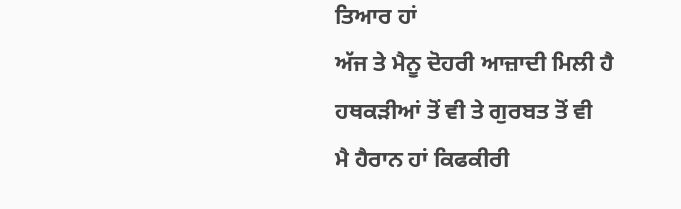ਤਿਆਰ ਹਾਂ
ਅੱਜ ਤੇ ਮੈਨੂ ਦੋਹਰੀ ਆਜ਼ਾਦੀ ਮਿਲੀ ਹੈ
ਹਥਕੜੀਆਂ ਤੋਂ ਵੀ ਤੇ ਗੁਰਬਤ ਤੋਂ ਵੀ
ਮੈ ਹੈਰਾਨ ਹਾਂ ਕਿਫਕੀਰੀ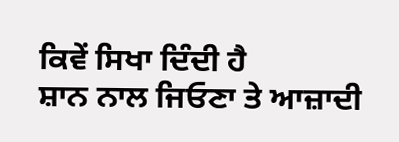ਕਿਵੇਂ ਸਿਖਾ ਦਿੰਦੀ ਹੈ
ਸ਼ਾਨ ਨਾਲ ਜਿਓਣਾ ਤੇ ਆਜ਼ਾਦੀ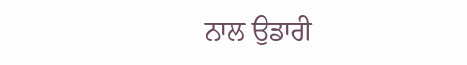ਨਾਲ ਉਡਾਰੀ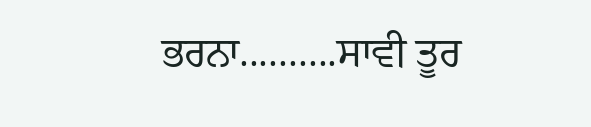ਭਰਨਾ..........ਸਾਵੀ ਤੂਰ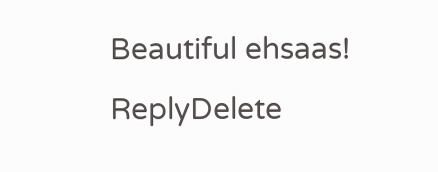Beautiful ehsaas!
ReplyDelete